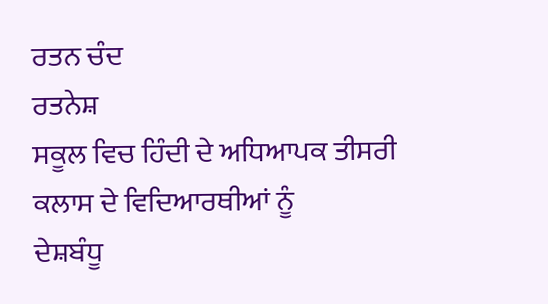ਰਤਨ ਚੰਦ
ਰਤਨੇਸ਼
ਸਕੂਲ ਵਿਚ ਹਿੰਦੀ ਦੇ ਅਧਿਆਪਕ ਤੀਸਰੀ ਕਲਾਸ ਦੇ ਵਿਦਿਆਰਥੀਆਂ ਨੂੰ
ਦੇਸ਼ਬੰਧੂ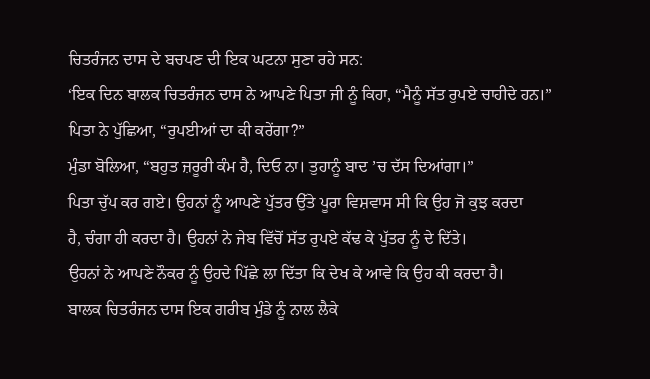ਚਿਤਰੰਜਨ ਦਾਸ ਦੇ ਬਚਪਣ ਦੀ ਇਕ ਘਟਨਾ ਸੁਣਾ ਰਹੇ ਸਨ:
‘ਇਕ ਦਿਨ ਬਾਲਕ ਚਿਤਰੰਜਨ ਦਾਸ ਨੇ ਆਪਣੇ ਪਿਤਾ ਜੀ ਨੂੰ ਕਿਹਾ, “ਮੈਨੂੰ ਸੱਤ ਰੁਪਏ ਚਾਹੀਦੇ ਹਨ।”
ਪਿਤਾ ਨੇ ਪੁੱਛਿਆ, “ਰੁਪਈਆਂ ਦਾ ਕੀ ਕਰੇਂਗਾ?”
ਮੁੰਡਾ ਬੋਲਿਆ, “ਬਹੁਤ ਜ਼ਰੂਰੀ ਕੰਮ ਹੈ, ਦਿਓ ਨਾ। ਤੁਹਾਨੂੰ ਬਾਦ ’ਚ ਦੱਸ ਦਿਆਂਗਾ।”
ਪਿਤਾ ਚੁੱਪ ਕਰ ਗਏ। ਉਹਨਾਂ ਨੂੰ ਆਪਣੇ ਪੁੱਤਰ ਉੱਤੇ ਪੂਰਾ ਵਿਸ਼ਵਾਸ ਸੀ ਕਿ ਉਹ ਜੋ ਕੁਝ ਕਰਦਾ
ਹੈ, ਚੰਗਾ ਹੀ ਕਰਦਾ ਹੈ। ਉਹਨਾਂ ਨੇ ਜੇਬ ਵਿੱਚੋਂ ਸੱਤ ਰੁਪਏ ਕੱਢ ਕੇ ਪੁੱਤਰ ਨੂੰ ਦੇ ਦਿੱਤੇ।
ਉਹਨਾਂ ਨੇ ਆਪਣੇ ਨੌਕਰ ਨੂੰ ਉਹਦੇ ਪਿੱਛੇ ਲਾ ਦਿੱਤਾ ਕਿ ਦੇਖ ਕੇ ਆਵੇ ਕਿ ਉਹ ਕੀ ਕਰਦਾ ਹੈ।
ਬਾਲਕ ਚਿਤਰੰਜਨ ਦਾਸ ਇਕ ਗਰੀਬ ਮੁੰਡੇ ਨੂੰ ਨਾਲ ਲੈਕੇ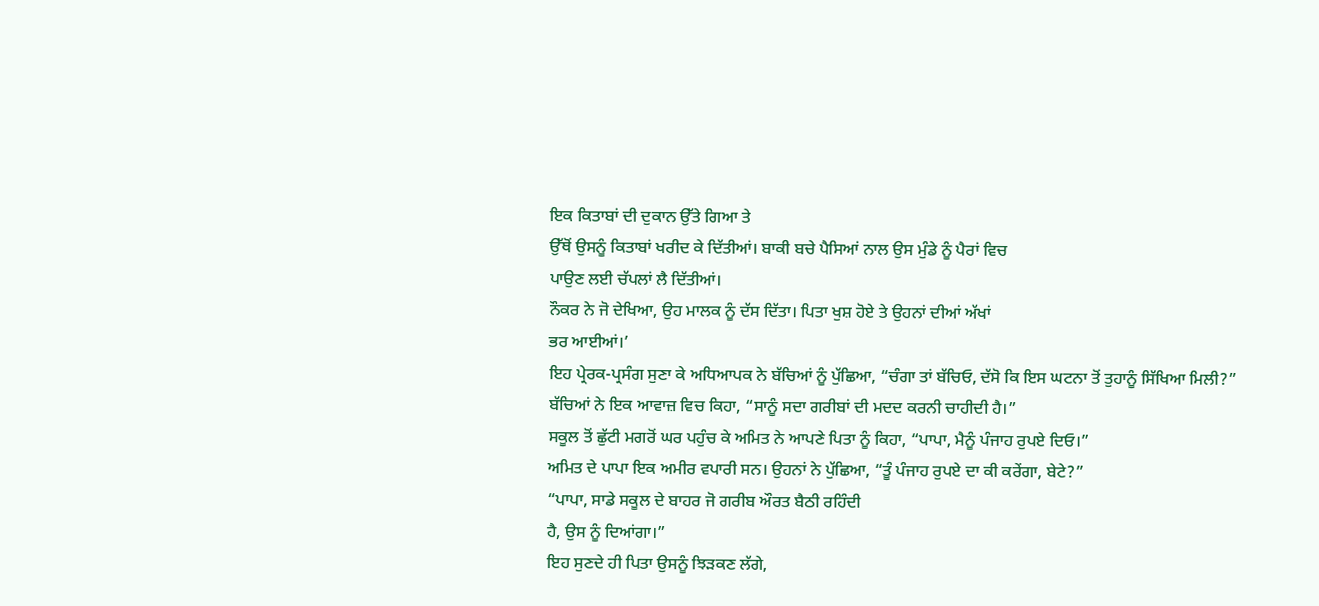ਇਕ ਕਿਤਾਬਾਂ ਦੀ ਦੁਕਾਨ ਉੱਤੇ ਗਿਆ ਤੇ
ਉੱਥੋਂ ਉਸਨੂੰ ਕਿਤਾਬਾਂ ਖਰੀਦ ਕੇ ਦਿੱਤੀਆਂ। ਬਾਕੀ ਬਚੇ ਪੈਸਿਆਂ ਨਾਲ ਉਸ ਮੁੰਡੇ ਨੂੰ ਪੈਰਾਂ ਵਿਚ
ਪਾਉਣ ਲਈ ਚੱਪਲਾਂ ਲੈ ਦਿੱਤੀਆਂ।
ਨੌਕਰ ਨੇ ਜੋ ਦੇਖਿਆ, ਉਹ ਮਾਲਕ ਨੂੰ ਦੱਸ ਦਿੱਤਾ। ਪਿਤਾ ਖੁਸ਼ ਹੋਏ ਤੇ ਉਹਨਾਂ ਦੀਆਂ ਅੱਖਾਂ
ਭਰ ਆਈਆਂ।’
ਇਹ ਪ੍ਰੇਰਕ-ਪ੍ਰਸੰਗ ਸੁਣਾ ਕੇ ਅਧਿਆਪਕ ਨੇ ਬੱਚਿਆਂ ਨੂੰ ਪੁੱਛਿਆ, “ਚੰਗਾ ਤਾਂ ਬੱਚਿਓ, ਦੱਸੋ ਕਿ ਇਸ ਘਟਨਾ ਤੋਂ ਤੁਹਾਨੂੰ ਸਿੱਖਿਆ ਮਿਲੀ?”
ਬੱਚਿਆਂ ਨੇ ਇਕ ਆਵਾਜ਼ ਵਿਚ ਕਿਹਾ, “ਸਾਨੂੰ ਸਦਾ ਗਰੀਬਾਂ ਦੀ ਮਦਦ ਕਰਨੀ ਚਾਹੀਦੀ ਹੈ।”
ਸਕੂਲ ਤੋਂ ਛੁੱਟੀ ਮਗਰੋਂ ਘਰ ਪਹੁੰਚ ਕੇ ਅਮਿਤ ਨੇ ਆਪਣੇ ਪਿਤਾ ਨੂੰ ਕਿਹਾ, “ਪਾਪਾ, ਮੈਨੂੰ ਪੰਜਾਹ ਰੁਪਏ ਦਿਓ।”
ਅਮਿਤ ਦੇ ਪਾਪਾ ਇਕ ਅਮੀਰ ਵਪਾਰੀ ਸਨ। ਉਹਨਾਂ ਨੇ ਪੁੱਛਿਆ, “ਤੂੰ ਪੰਜਾਹ ਰੁਪਏ ਦਾ ਕੀ ਕਰੇਂਗਾ, ਬੇਟੇ?”
“ਪਾਪਾ, ਸਾਡੇ ਸਕੂਲ ਦੇ ਬਾਹਰ ਜੋ ਗਰੀਬ ਔਰਤ ਬੈਠੀ ਰਹਿੰਦੀ
ਹੈ, ਉਸ ਨੂੰ ਦਿਆਂਗਾ।”
ਇਹ ਸੁਣਦੇ ਹੀ ਪਿਤਾ ਉਸਨੂੰ ਝਿੜਕਣ ਲੱਗੇ,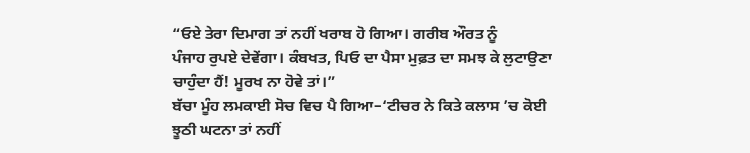“ਓਏ ਤੇਰਾ ਦਿਮਾਗ ਤਾਂ ਨਹੀਂ ਖਰਾਬ ਹੋ ਗਿਆ। ਗਰੀਬ ਔਰਤ ਨੂੰ
ਪੰਜਾਹ ਰੁਪਏ ਦੇਵੇਂਗਾ। ਕੰਬਖਤ, ਪਿਓ ਦਾ ਪੈਸਾ ਮੁਫ਼ਤ ਦਾ ਸਮਝ ਕੇ ਲੁਟਾਉਣਾ ਚਾਹੁੰਦਾ ਹੈਂ! ਮੂਰਖ ਨਾ ਹੋਵੇ ਤਾਂ।”
ਬੱਚਾ ਮੂੰਹ ਲਮਕਾਈ ਸੋਚ ਵਿਚ ਪੈ ਗਿਆ–‘ਟੀਚਰ ਨੇ ਕਿਤੇ ਕਲਾਸ ’ਚ ਕੋਈ
ਝੂਠੀ ਘਟਨਾ ਤਾਂ ਨਹੀਂ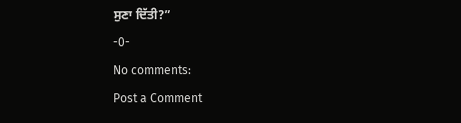ਸੁਣਾ ਦਿੱਤੀ?”
-0-
No comments:
Post a Comment